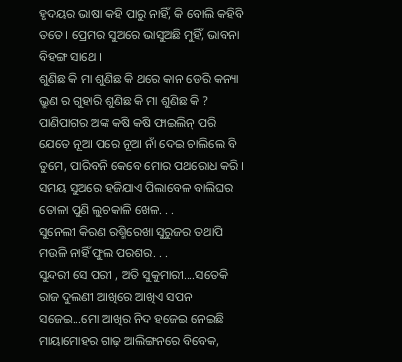ହୃଦୟର ଭାଷା କହି ପାରୁ ନାହିଁ, କି ବୋଲି କହିବି ତତେ। ପ୍ରେମର ସୁଅରେ ଭାସୁଅଛି ମୁହିଁ, ଭାବନା ବିହଙ୍ଗ ସାଥେ ।
ଶୁଣିଛ କି ମା ଶୁଣିଛ କି ଥରେ କାନ ଡେରି କନ୍ୟା ଭ୍ରୁଣ ର ଗୁହାରି ଶୁଣିଛ କି ମା ଶୁଣିଛ କି ?
ପାଣିପାଗର ଅଙ୍କ କଷି କଷି ଫାଇଲିନ୍ ପରି ଯେତେ ନୂଆ ପରେ ନୂଆ ନାଁ ଦେଇ ଚାଲିଲେ ବି ତୁମେ, ପାରିବନି କେବେ ମୋର ପଥରୋଧ କରି ।
ସମୟ ସୁଅରେ ହଜିଯାଏ ପିଲାବେଳ ବାଲିଘର ତୋଳା ପୁଣି ଲୁଚକାଳି ଖେଳ. . .
ସୁନେଲୀ କିରଣ ରଶ୍ମିରେଖା ସୁରୁଜର ତଥାପି ମଉଳି ନାହିଁ ଫୁଲ ପରଶର. . .
ସୁନ୍ଦରୀ ସେ ପରୀ , ଅତି ସୁକୁମାରୀ....ସତେକି ରାଜ ଦୁଲଣୀ ଆଖିରେ ଆଖିଏ ସପନ ସଜେଇ...ମୋ ଆଖିର ନିଦ ହଜେଇ ନେଇଛି
ମାୟାମୋହର ଗାଢ଼ ଆଲିଙ୍ଗନରେ ବିବେକ,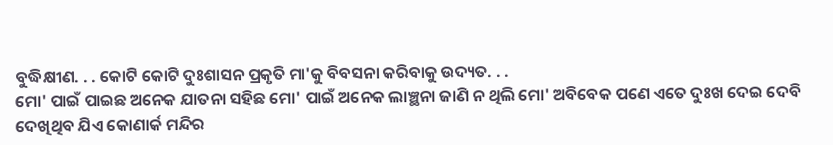ବୁଦ୍ଧିକ୍ଷୀଣ. . . କୋଟି କୋଟି ଦୁଃଶାସନ ପ୍ରକୃତି ମା'କୁ ବିବସନା କରିବାକୁ ଉଦ୍ୟତ. . .
ମୋ' ପାଇଁ ପାଇଛ ଅନେକ ଯାତନା ସହିଛ ମୋ' ପାଇଁ ଅନେକ ଲାଞ୍ଛନା ଜାଣି ନ ଥିଲି ମୋ' ଅବିବେକ ପଣେ ଏତେ ଦୁଃଖ ଦେଇ ଦେବି
ଦେଖିଥିବ ଯିଏ କୋଣାର୍କ ମନ୍ଦିର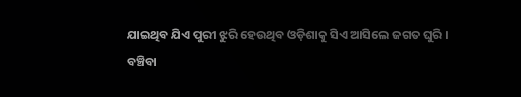ଯାଇଥିବ ଯିଏ ପୁରୀ ଝୁରି ହେଉଥିବ ଓଡ଼ିଶାକୁ ସିଏ ଆସିଲେ ଜଗତ ଘୁରି ।
ବଞ୍ଚିବା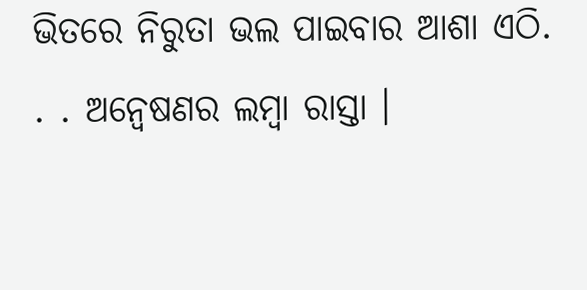ଭିତରେ ନିରୁତା ଭଲ ପାଇବାର ଆଶା ଏଠି. . . ଅନ୍ୱେଷଣର ଲମ୍ୱା ରାସ୍ତା ।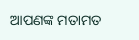ଆପଣଙ୍କ ମତାମତ